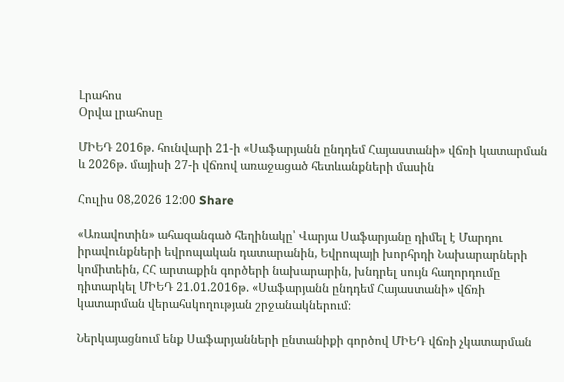Լրահոս
Օրվա լրահոսը

ՄԻԵԴ 2016թ. հունվարի 21-ի «Սաֆարյանն ընդդեմ Հայաստանի» վճռի կատարման և 2026թ. մայիսի 27-ի վճռով առաջացած հետևանքների մասին

Հուլիս 08,2026 12:00 Share

«Առավոտին» ահազանգած հեղինակը՝ Վարյա Սաֆարյանը դիմել է Մարդու իրավունքների եվրոպական դատարանին, Եվրոպայի խորհրդի Նախարարների կոմիտեին, ՀՀ արտաքին գործերի նախարարին, խնդրել սույն հաղորդումը դիտարկել ՄԻԵԴ 21.01.2016թ. «Սաֆարյանն ընդդեմ Հայաստանի» վճռի կատարման վերահսկողության շրջանակներում։

Ներկայացնում ենք Սաֆարյանների ընտանիքի գործով ՄԻԵԴ վճռի չկատարման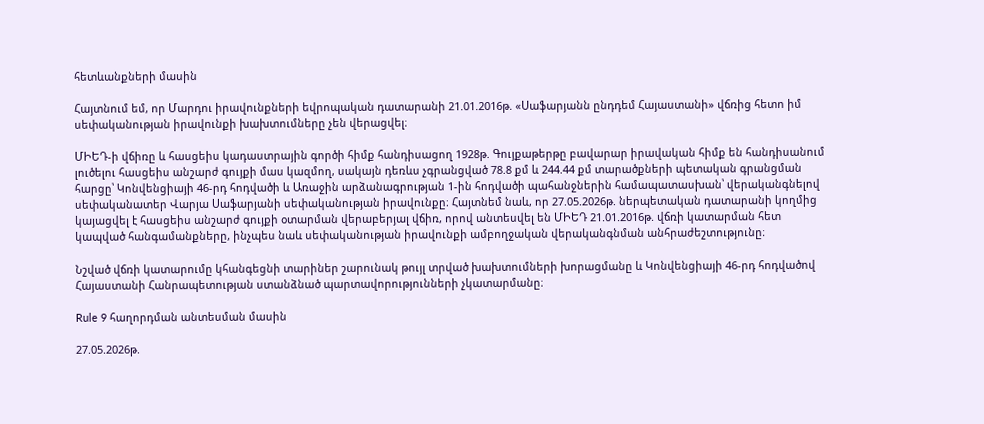հետևանքների մասին

Հայտնում եմ, որ Մարդու իրավունքների եվրոպական դատարանի 21.01.2016թ. «Սաֆարյանն ընդդեմ Հայաստանի» վճռից հետո իմ սեփականության իրավունքի խախտումները չեն վերացվել։

ՄԻԵԴ-ի վճիռը և հասցեիս կադաստրային գործի հիմք հանդիսացող 1928թ. Գույքաթերթը բավարար իրավական հիմք են հանդիսանում լուծելու հասցեիս անշարժ գույքի մաս կազմող, սակայն դեռևս չգրանցված 78.8 քմ և 244.44 քմ տարածքների պետական գրանցման հարցը՝ Կոնվենցիայի 46-րդ հոդվածի և Առաջին արձանագրության 1-ին հոդվածի պահանջներին համապատասխան՝ վերականգնելով սեփականատեր Վարյա Սաֆարյանի սեփականության իրավունքը։ Հայտնեմ նաև, որ 27.05.2026թ. ներպետական դատարանի կողմից կայացվել է հասցեիս անշարժ գույքի օտարման վերաբերյալ վճիռ, որով անտեսվել են ՄԻԵԴ 21.01.2016թ. վճռի կատարման հետ կապված հանգամանքները, ինչպես նաև սեփականության իրավունքի ամբողջական վերականգնման անհրաժեշտությունը։

Նշված վճռի կատարումը կհանգեցնի տարիներ շարունակ թույլ տրված խախտումների խորացմանը և Կոնվենցիայի 46-րդ հոդվածով Հայաստանի Հանրապետության ստանձնած պարտավորությունների չկատարմանը։

Rule 9 հաղորդման անտեսման մասին

27.05.2026թ.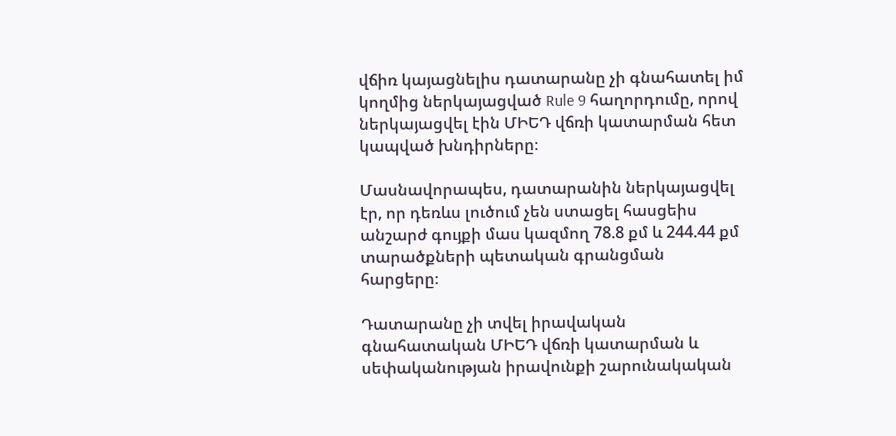վճիռ կայացնելիս դատարանը չի գնահատել իմ կողմից ներկայացված Rule 9 հաղորդումը, որով ներկայացվել էին ՄԻԵԴ վճռի կատարման հետ կապված խնդիրները։

Մասնավորապես, դատարանին ներկայացվել էր, որ դեռևս լուծում չեն ստացել հասցեիս անշարժ գույքի մաս կազմող 78.8 քմ և 244.44 քմ տարածքների պետական գրանցման հարցերը։

Դատարանը չի տվել իրավական գնահատական ՄԻԵԴ վճռի կատարման և սեփականության իրավունքի շարունակական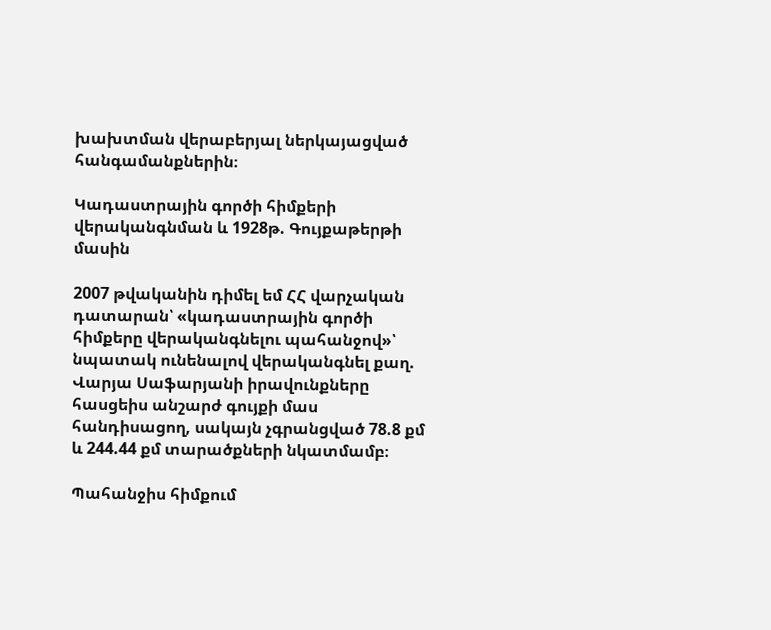խախտման վերաբերյալ ներկայացված հանգամանքներին։

Կադաստրային գործի հիմքերի վերականգնման և 1928թ. Գույքաթերթի մասին

2007 թվականին դիմել եմ ՀՀ վարչական դատարան՝ «կադաստրային գործի հիմքերը վերականգնելու պահանջով»՝ նպատակ ունենալով վերականգնել քաղ. Վարյա Սաֆարյանի իրավունքները հասցեիս անշարժ գույքի մաս հանդիսացող, սակայն չգրանցված 78.8 քմ և 244.44 քմ տարածքների նկատմամբ։

Պահանջիս հիմքում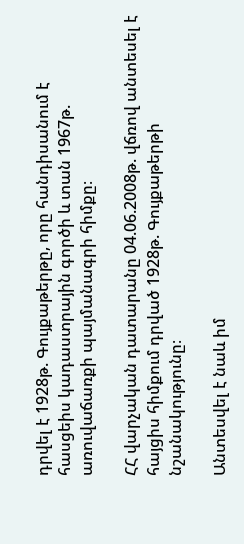դրվել է 1928թ. Գույքաթերթը, որը հանդիսանում է հասցեիս կադաստրային գործի և տան 1967թ. առուվաճառքի պայմանագրի հիմքը։

ՀՀ վարչական դատարանը 04.06.2008թ. վճռով անտեսել է հայցիս հիմքում դրված 1928թ. Գույքաթերթի նշանակությունը։

Անտեսվել է նաև իմ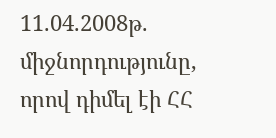11.04.2008թ. միջնորդությունը, որով դիմել էի ՀՀ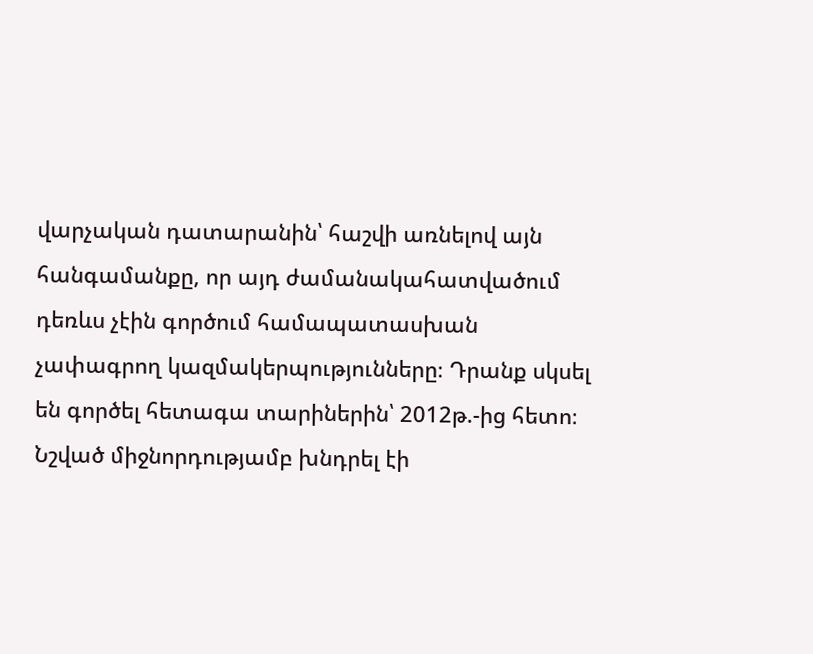վարչական դատարանին՝ հաշվի առնելով այն հանգամանքը, որ այդ ժամանակահատվածում դեռևս չէին գործում համապատասխան չափագրող կազմակերպությունները։ Դրանք սկսել են գործել հետագա տարիներին՝ 2012թ.-ից հետո։ Նշված միջնորդությամբ խնդրել էի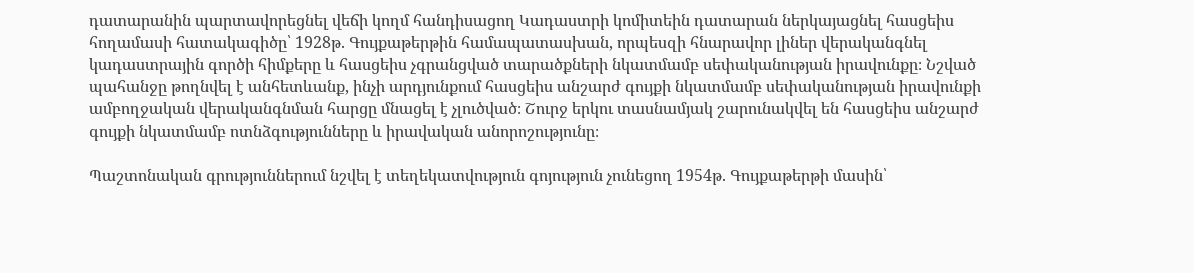դատարանին պարտավորեցնել վեճի կողմ հանդիսացող Կադաստրի կոմիտեին դատարան ներկայացնել հասցեիս հողամասի հատակագիծը՝ 1928թ. Գույքաթերթին համապատասխան, որպեսզի հնարավոր լիներ վերականգնել կադաստրային գործի հիմքերը և հասցեիս չգրանցված տարածքների նկատմամբ սեփականության իրավունքը։ Նշված պահանջը թողնվել է անհետևանք, ինչի արդյունքում հասցեիս անշարժ գույքի նկատմամբ սեփականության իրավունքի ամբողջական վերականգնման հարցը մնացել է չլուծված։ Շուրջ երկու տասնամյակ շարունակվել են հասցեիս անշարժ գույքի նկատմամբ ոտնձգությունները և իրավական անորոշությունը։

Պաշտոնական գրություններում նշվել է տեղեկատվություն գոյություն չունեցող 1954թ. Գույքաթերթի մասին՝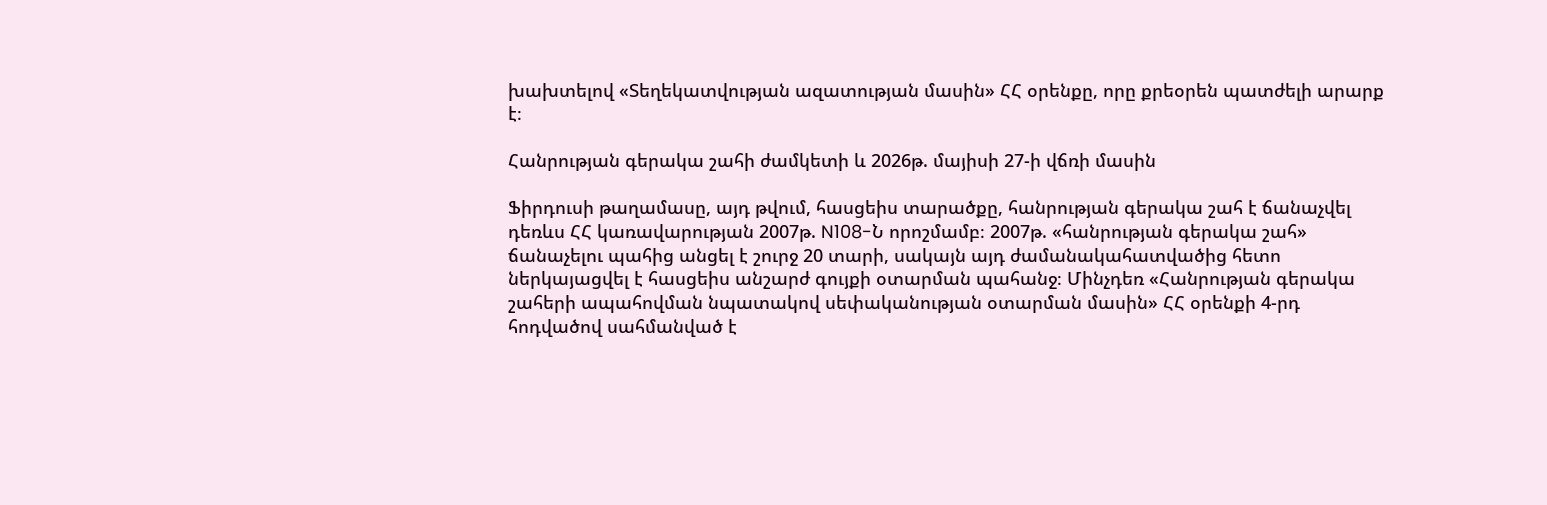խախտելով «Տեղեկատվության ազատության մասին» ՀՀ օրենքը, որը քրեօրեն պատժելի արարք է։

Հանրության գերակա շահի ժամկետի և 2026թ. մայիսի 27-ի վճռի մասին

Ֆիրդուսի թաղամասը, այդ թվում, հասցեիս տարածքը, հանրության գերակա շահ է ճանաչվել դեռևս ՀՀ կառավարության 2007թ. N108-Ն որոշմամբ։ 2007թ. «հանրության գերակա շահ» ճանաչելու պահից անցել է շուրջ 20 տարի, սակայն այդ ժամանակահատվածից հետո ներկայացվել է հասցեիս անշարժ գույքի օտարման պահանջ։ Մինչդեռ «Հանրության գերակա շահերի ապահովման նպատակով սեփականության օտարման մասին» ՀՀ օրենքի 4-րդ հոդվածով սահմանված է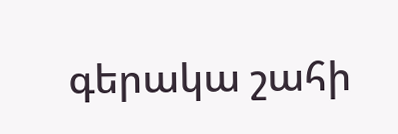գերակա շահի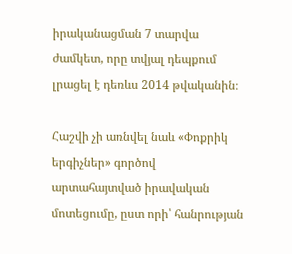իրականացման 7 տարվա ժամկետ, որը տվյալ դեպքում լրացել է դեռևս 2014 թվականին։

Հաշվի չի առնվել նաև «Փոքրիկ երգիչներ» գործով արտահայտված իրավական մոտեցումը, ըստ որի՝ հանրության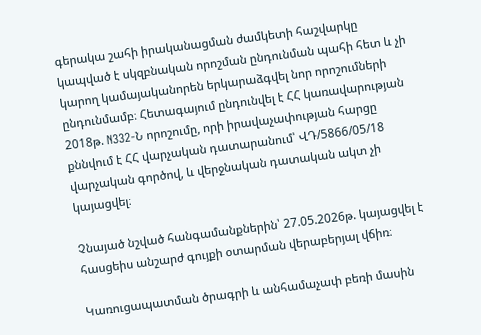գերակա շահի իրականացման ժամկետի հաշվարկը կապված է սկզբնական որոշման ընդունման պահի հետ և չի կարող կամայականորեն երկարաձգվել նոր որոշումների ընդունմամբ։ Հետագայում ընդունվել է ՀՀ կառավարության 2018թ. N332-Ն որոշումը, որի իրավաչափության հարցը քննվում է ՀՀ վարչական դատարանում՝ ՎԴ/5866/05/18 վարչական գործով, և վերջնական դատական ակտ չի կայացվել։

Չնայած նշված հանգամանքներին՝ 27.05.2026թ. կայացվել է հասցեիս անշարժ գույքի օտարման վերաբերյալ վճիռ։

Կառուցապատման ծրագրի և անհամաչափ բեռի մասին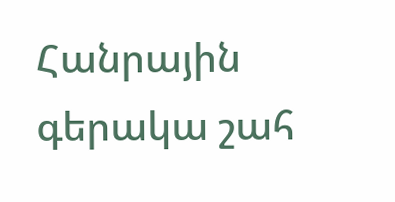Հանրային գերակա շահ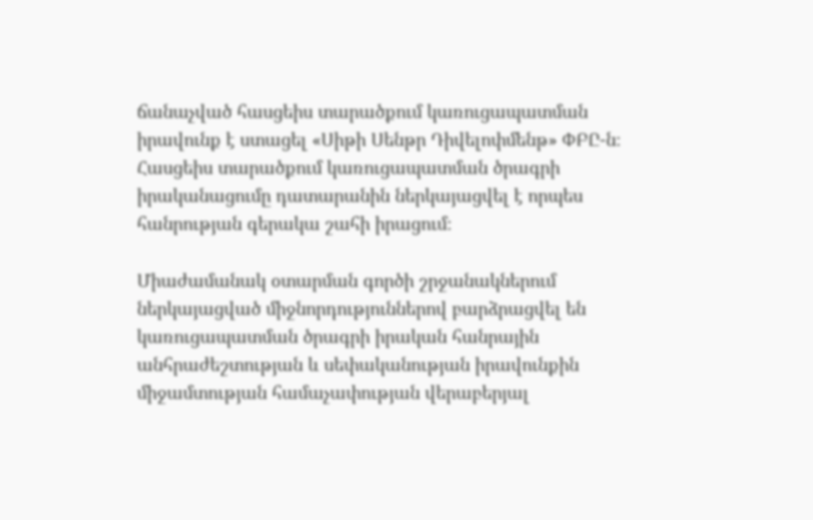ճանաչված հասցեիս տարածքում կառուցապատման իրավունք է ստացել «Սիթի Սենթր Դիվելոփմենթ» ՓԲԸ-ն։ Հասցեիս տարածքում կառուցապատման ծրագրի իրականացումը դատարանին ներկայացվել է որպես հանրության գերակա շահի իրացում։

Միաժամանակ օտարման գործի շրջանակներում ներկայացված միջնորդություններով բարձրացվել են կառուցապատման ծրագրի իրական հանրային անհրաժեշտության և սեփականության իրավունքին միջամտության համաչափության վերաբերյալ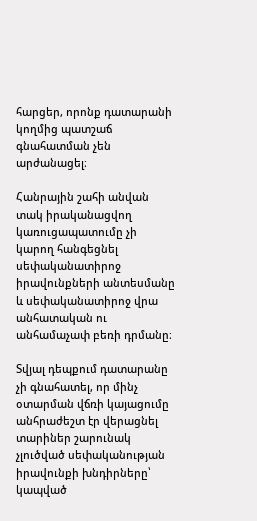հարցեր, որոնք դատարանի կողմից պատշաճ գնահատման չեն արժանացել։

Հանրային շահի անվան տակ իրականացվող կառուցապատումը չի կարող հանգեցնել սեփականատիրոջ իրավունքների անտեսմանը և սեփականատիրոջ վրա անհատական ու անհամաչափ բեռի դրմանը։

Տվյալ դեպքում դատարանը չի գնահատել, որ մինչ օտարման վճռի կայացումը անհրաժեշտ էր վերացնել տարիներ շարունակ չլուծված սեփականության իրավունքի խնդիրները՝ կապված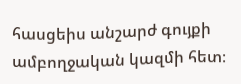հասցեիս անշարժ գույքի ամբողջական կազմի հետ։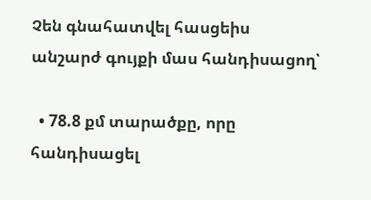Չեն գնահատվել հասցեիս անշարժ գույքի մաս հանդիսացող՝

  • 78.8 քմ տարածքը, որը հանդիսացել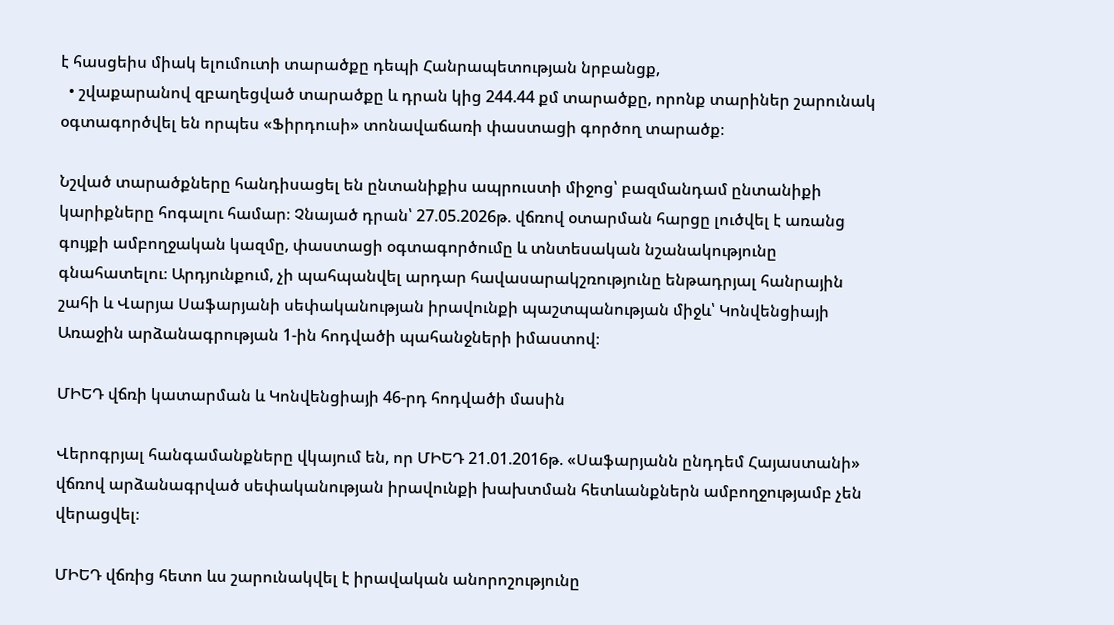է հասցեիս միակ ելումուտի տարածքը դեպի Հանրապետության նրբանցք,
  • շվաքարանով զբաղեցված տարածքը և դրան կից 244.44 քմ տարածքը, որոնք տարիներ շարունակ օգտագործվել են որպես «Ֆիրդուսի» տոնավաճառի փաստացի գործող տարածք։

Նշված տարածքները հանդիսացել են ընտանիքիս ապրուստի միջոց՝ բազմանդամ ընտանիքի կարիքները հոգալու համար։ Չնայած դրան՝ 27.05.2026թ. վճռով օտարման հարցը լուծվել է առանց գույքի ամբողջական կազմը, փաստացի օգտագործումը և տնտեսական նշանակությունը գնահատելու։ Արդյունքում, չի պահպանվել արդար հավասարակշռությունը ենթադրյալ հանրային շահի և Վարյա Սաֆարյանի սեփականության իրավունքի պաշտպանության միջև՝ Կոնվենցիայի Առաջին արձանագրության 1-ին հոդվածի պահանջների իմաստով։

ՄԻԵԴ վճռի կատարման և Կոնվենցիայի 46-րդ հոդվածի մասին

Վերոգրյալ հանգամանքները վկայում են, որ ՄԻԵԴ 21.01.2016թ. «Սաֆարյանն ընդդեմ Հայաստանի» վճռով արձանագրված սեփականության իրավունքի խախտման հետևանքներն ամբողջությամբ չեն վերացվել։

ՄԻԵԴ վճռից հետո ևս շարունակվել է իրավական անորոշությունը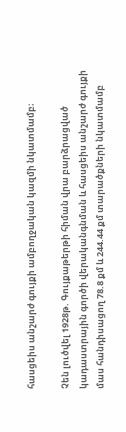հասցեիս անշարժ գույքի ամբողջական կազմի նկատմամբ։

Չեն լուծվել 1928թ. Գույքաթերթի հիման վրա բարձրացված կադաստրային գործի վերականգնման և հասցեիս անշարժ գույքի մաս հանդիսացող 78.8 քմ և 244.44 քմ տարածքների նկատմամբ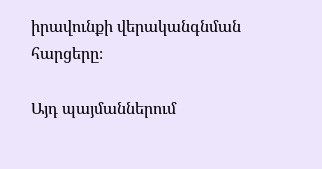իրավունքի վերականգնման հարցերը։

Այդ պայմաններում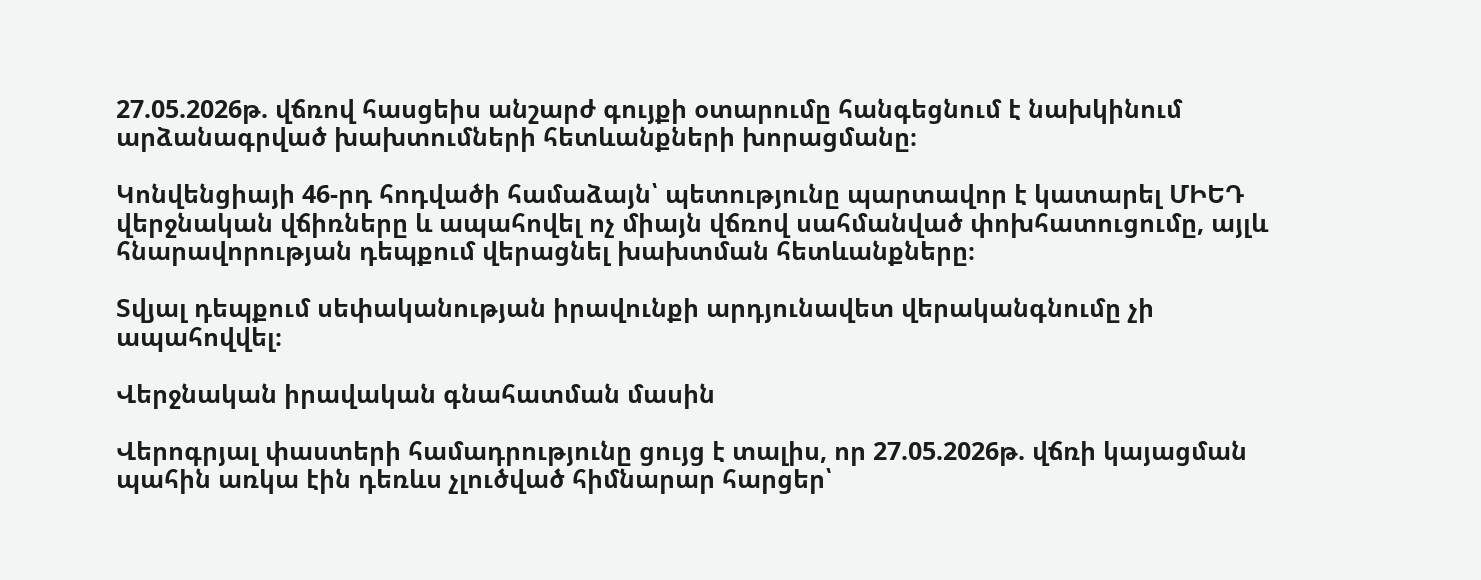27.05.2026թ. վճռով հասցեիս անշարժ գույքի օտարումը հանգեցնում է նախկինում արձանագրված խախտումների հետևանքների խորացմանը։

Կոնվենցիայի 46-րդ հոդվածի համաձայն՝ պետությունը պարտավոր է կատարել ՄԻԵԴ վերջնական վճիռները և ապահովել ոչ միայն վճռով սահմանված փոխհատուցումը, այլև հնարավորության դեպքում վերացնել խախտման հետևանքները։

Տվյալ դեպքում սեփականության իրավունքի արդյունավետ վերականգնումը չի ապահովվել։

Վերջնական իրավական գնահատման մասին

Վերոգրյալ փաստերի համադրությունը ցույց է տալիս, որ 27.05.2026թ. վճռի կայացման պահին առկա էին դեռևս չլուծված հիմնարար հարցեր՝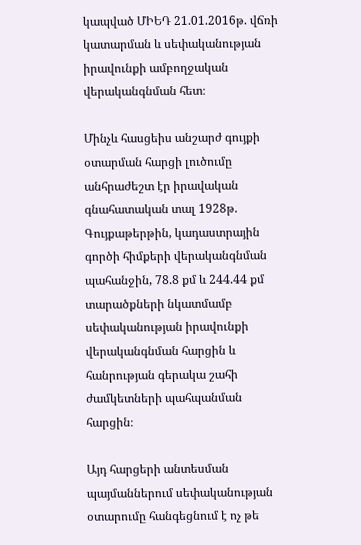կապված ՄԻԵԴ 21.01.2016թ. վճռի կատարման և սեփականության իրավունքի ամբողջական վերականգնման հետ։

Մինչև հասցեիս անշարժ գույքի օտարման հարցի լուծումը անհրաժեշտ էր իրավական գնահատական տալ 1928թ. Գույքաթերթին, կադաստրային գործի հիմքերի վերականգնման պահանջին, 78.8 քմ և 244.44 քմ տարածքների նկատմամբ սեփականության իրավունքի վերականգնման հարցին և հանրության գերակա շահի ժամկետների պահպանման հարցին։

Այդ հարցերի անտեսման պայմաններում սեփականության օտարումը հանգեցնում է ոչ թե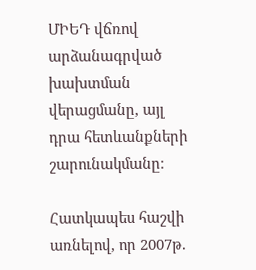ՄԻԵԴ վճռով արձանագրված խախտման վերացմանը, այլ դրա հետևանքների շարունակմանը։

Հատկապես հաշվի առնելով, որ 2007թ.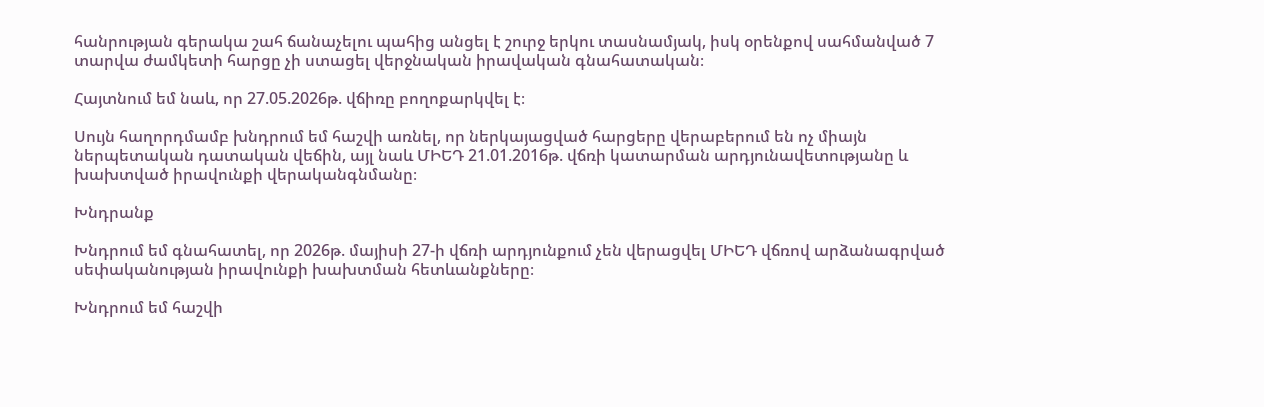հանրության գերակա շահ ճանաչելու պահից անցել է շուրջ երկու տասնամյակ, իսկ օրենքով սահմանված 7 տարվա ժամկետի հարցը չի ստացել վերջնական իրավական գնահատական։

Հայտնում եմ նաև, որ 27.05.2026թ. վճիռը բողոքարկվել է։

Սույն հաղորդմամբ խնդրում եմ հաշվի առնել, որ ներկայացված հարցերը վերաբերում են ոչ միայն ներպետական դատական վեճին, այլ նաև ՄԻԵԴ 21.01.2016թ. վճռի կատարման արդյունավետությանը և խախտված իրավունքի վերականգնմանը։

Խնդրանք

Խնդրում եմ գնահատել, որ 2026թ. մայիսի 27-ի վճռի արդյունքում չեն վերացվել ՄԻԵԴ վճռով արձանագրված սեփականության իրավունքի խախտման հետևանքները։

Խնդրում եմ հաշվի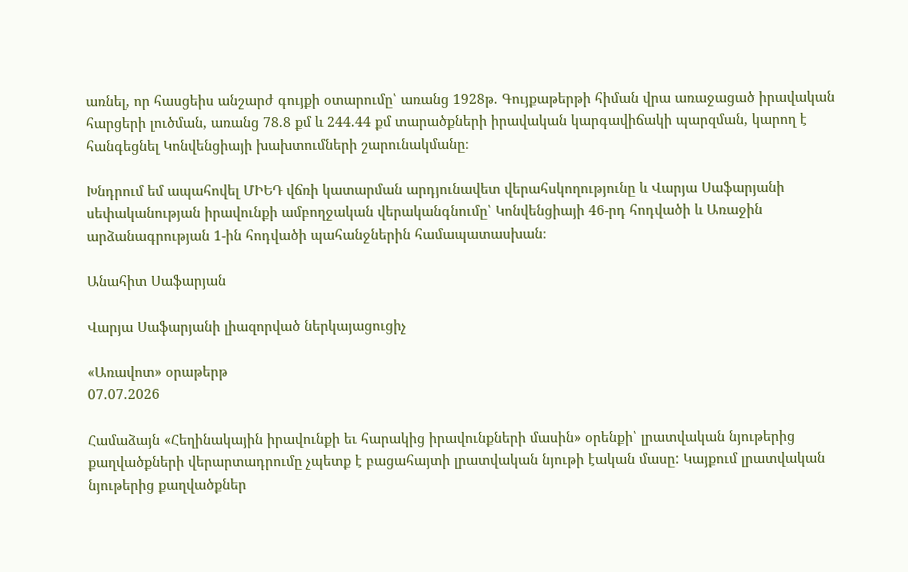առնել, որ հասցեիս անշարժ գույքի օտարումը՝ առանց 1928թ. Գույքաթերթի հիման վրա առաջացած իրավական հարցերի լուծման, առանց 78.8 քմ և 244.44 քմ տարածքների իրավական կարգավիճակի պարզման, կարող է հանգեցնել Կոնվենցիայի խախտումների շարունակմանը։

Խնդրում եմ ապահովել ՄԻԵԴ վճռի կատարման արդյունավետ վերահսկողությունը և Վարյա Սաֆարյանի սեփականության իրավունքի ամբողջական վերականգնումը՝ Կոնվենցիայի 46-րդ հոդվածի և Առաջին արձանագրության 1-ին հոդվածի պահանջներին համապատասխան։

Անահիտ Սաֆարյան

Վարյա Սաֆարյանի լիազորված ներկայացուցիչ

«Առավոտ» օրաթերթ
07.07.2026

Համաձայն «Հեղինակային իրավունքի եւ հարակից իրավունքների մասին» օրենքի՝ լրատվական նյութերից քաղվածքների վերարտադրումը չպետք է բացահայտի լրատվական նյութի էական մասը: Կայքում լրատվական նյութերից քաղվածքներ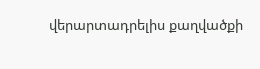վերարտադրելիս քաղվածքի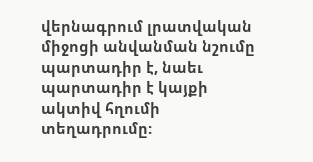վերնագրում լրատվական միջոցի անվանման նշումը պարտադիր է, նաեւ պարտադիր է կայքի ակտիվ հղումի տեղադրումը: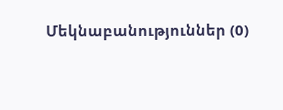Մեկնաբանություններ (0)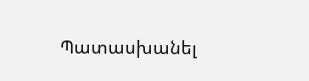Պատասխանել